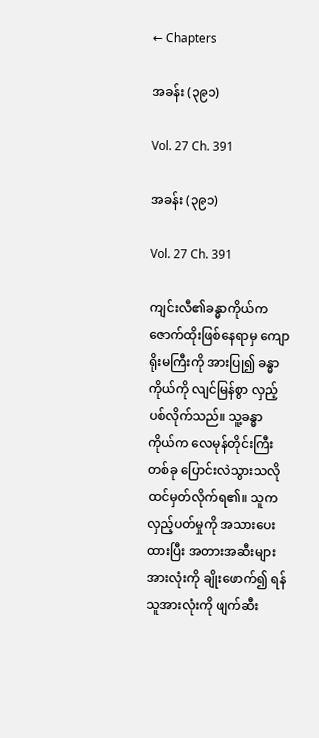← Chapters

အခန်း (၃၉၁)

Vol. 27 Ch. 391

အခန်း (၃၉၁)

Vol. 27 Ch. 391

ကျင်းလီ၏ခန္ဓာကိုယ်က ဇောက်ထိုးဖြစ်နေရာမှ ကျောရိုးမကြီးကို အားပြု၍ ခန္ဓာကိုယ်ကို လျင်မြန်စွာ လှည့်ပစ်လိုက်သည်။ သူ့ခန္ဓာကိုယ်က လေမုန်တိုင်းကြီး တစ်ခု ပြောင်းလဲသွားသလို ထင်မှတ်လိုက်ရ၏။ သူက လှည့်ပတ်မှုကို အသားပေးထားပြီး အတားအဆီးများအားလုံးကို ချိုးဖောက်၍ ရန်သူအားလုံးကို ဖျက်ဆီး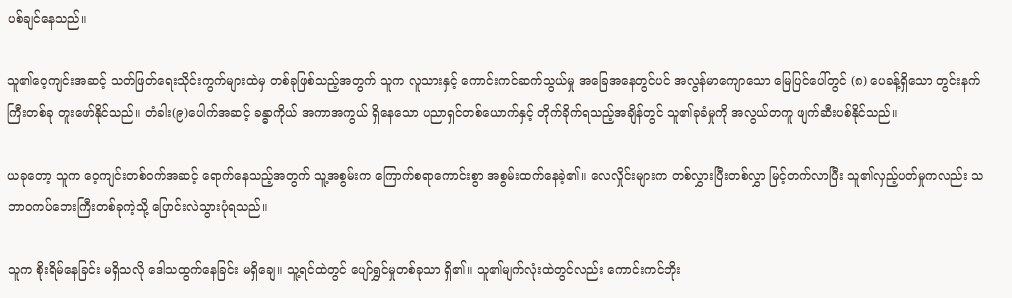ပစ်ချင်နေသည်။

သူ၏ဝေ့ကျင်းအဆင့် သတ်ဖြတ်ရေးသိုင်းကွက်များထဲမှ တစ်ခုဖြစ်သည့်အတွက် သူက လူသားနှင့် ကောင်းကင်ဆက်သွယ်မှု အခြေအနေတွင်ပင် အလွန်မာကျောသော မြေပြင်ပေါ်တွင် (၈) ပေခန့်ရှိသော တွင်းနက်ကြီးတစ်ခု တူးဖော်နိုင်သည်။ တံခါး(၉)ပေါက်အဆင့် ခန္ဓာကိုယ် အကာအကွယ် ရှိနေသော ပညာရှင်တစ်ယောက်နှင့် တိုက်ခိုက်ရသည့်အချိန်တွင် သူ၏ခုခံမှုကို အလွယ်တကူ ဖျက်ဆီးပစ်နိုင်သည်။

ယခုတော့ သူက ဝေ့ကျင်းတစ်ဝက်အဆင့် ရောက်နေသည့်အတွက် သူ့အစွမ်းက ကြောက်စရာကောင်းစွာ အစွမ်းထက်နေခဲ့၏။ လေလှိုင်းများက တစ်လွှားပြီးတစ်လွှာ မြင့်တက်လာပြီး သူ၏လှည့်ပတ်မှုကလည်း သဘာဝကပ်ဘေးကြီးတစ်ခုကဲ့သို့ ပြောင်းလဲသွားပုံရသည်။

သူက စိုးရိမ်နေခြင်း မရှိသလို ဒေါသထွက်နေခြင်း မရှိချေ။ သူ့ရင်ထဲတွင် ပျော်ရွှင်မှုတစ်ခုသာ ရှိ၏။ သူ၏မျက်လုံးထဲတွင်လည်း ကောင်းကင်ဘိုး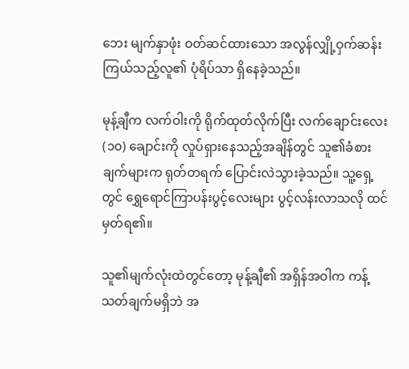ဘေး မျက်နှာဖုံး ဝတ်ဆင်ထားသော အလွန်လျှို့ဝှက်ဆန်းကြယ်သည့်လူ၏ ပုံရိပ်သာ ရှိနေခဲ့သည်။

မုန့်ချီက လက်ဝါးကို ရိုက်ထုတ်လိုက်ပြီး လက်ချောင်းလေး (၁၀) ချောင်းကို လှုပ်ရှားနေသည့်အချိန်တွင် သူ၏ခံစားချက်များက ရုတ်တရက် ပြောင်းလဲသွားခဲ့သည်။ သူ့ရှေ့တွင် ရွှေရောင်ကြာပန်းပွင့်လေးများ ပွင့်လန်းလာသလို ထင်မှတ်ရ၏။

သူ၏မျက်လုံးထဲတွင်တော့ မုန့်ချီ၏ အရှိန်အဝါက ကန့်သတ်ချက်မရှိဘဲ အ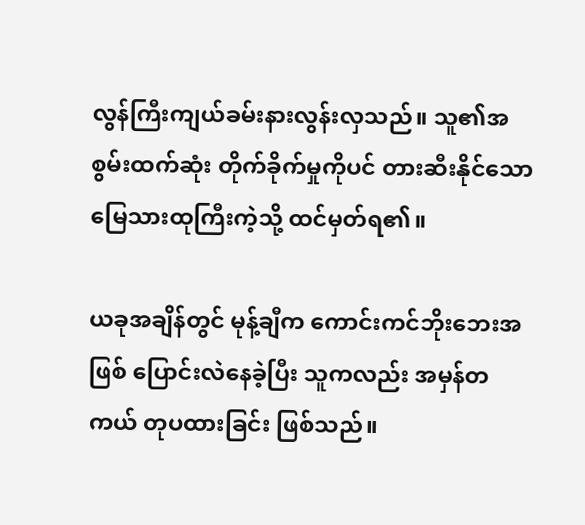လွန်ကြီးကျယ်ခမ်းနားလွန်းလှသည်။ သူ၏အစွမ်းထက်ဆုံး တိုက်ခိုက်မှုကိုပင် တားဆီးနိုင်သော မြေသားထုကြီးကဲ့သို့ ထင်မှတ်ရ၏။

ယခုအချိန်တွင် မုန့်ချီက ကောင်းကင်ဘိုးဘေးအဖြစ် ပြောင်းလဲနေခဲ့ပြီး သူကလည်း အမှန်တကယ် တုပထားခြင်း ဖြစ်သည်။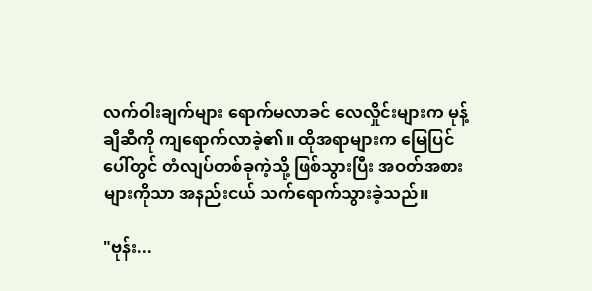လက်ဝါးချက်များ ရောက်မလာခင် လေလှိုင်းများက မုန့်ချီဆီကို ကျရောက်လာခဲ့၏။ ထိုအရာများက မြေပြင်ပေါ်တွင် တံလျပ်တစ်ခုကဲ့သို့ ဖြစ်သွားပြီး အဝတ်အစားများကိုသာ အနည်းငယ် သက်ရောက်သွားခဲ့သည်။

"ဗုန်း...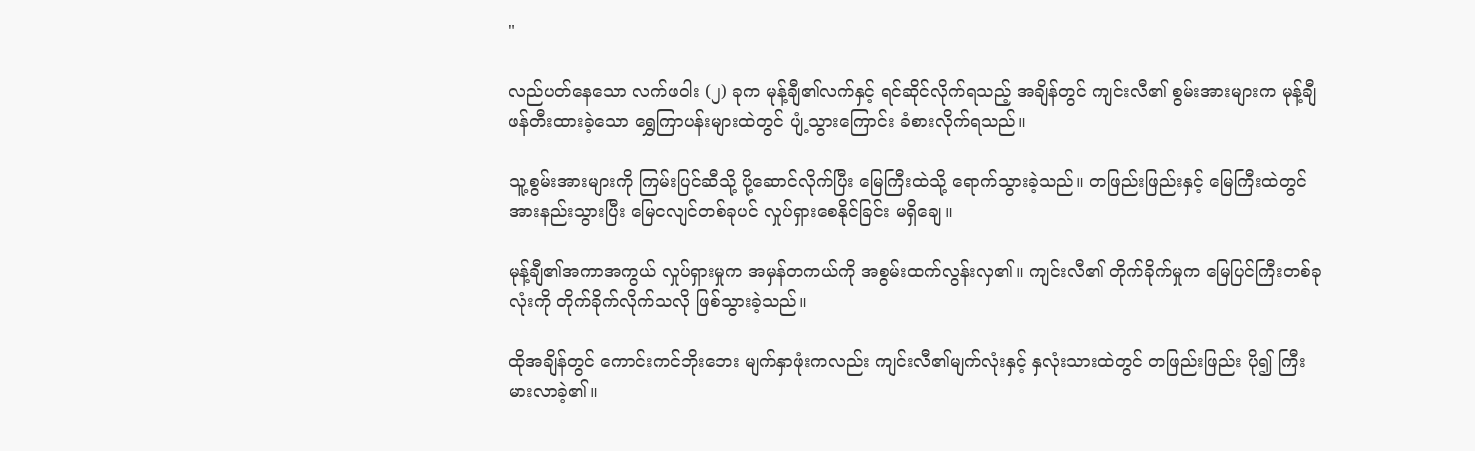"

လည်ပတ်နေသော လက်ဖဝါး (၂) ခုက မုန့်ချီ၏လက်နှင့် ရင်ဆိုင်လိုက်ရသည့် အချိန်တွင် ကျင်းလီ၏ စွမ်းအားများက မုန့်ချီ ဖန်တီးထားခဲ့သော ရွှေကြာပန်းများထဲတွင် ပျံ့သွားကြောင်း ခံစားလိုက်ရသည်။

သူ့စွမ်းအားများကို ကြမ်းပြင်ဆီသို့ ပို့ဆောင်လိုက်ပြီး မြေကြီးထဲသို့ ရောက်သွားခဲ့သည်။ တဖြည်းဖြည်းနှင့် မြေကြီးထဲတွင် အားနည်းသွားပြီး မြေငလျင်တစ်ခုပင် လှုပ်ရှားစေနိုင်ခြင်း မရှိချေ။

မုန့်ချီ၏အကာအကွယ် လှုပ်ရှားမှုက အမှန်တကယ်ကို အစွမ်းထက်လွန်းလှ၏။ ကျင်းလီ၏ တိုက်ခိုက်မှုက မြေပြင်ကြီးတစ်ခုလုံးကို တိုက်ခိုက်လိုက်သလို ဖြစ်သွားခဲ့သည်။

ထိုအချိန်တွင် ကောင်းကင်ဘိုးဘေး မျက်နှာဖုံးကလည်း ကျင်းလီ၏မျက်လုံးနှင့် နှလုံးသားထဲတွင် တဖြည်းဖြည်း ပို၍ ကြီးမားလာခဲ့၏။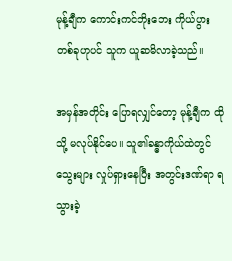မုန့်ချီက ကောင်းကင်ဘိုးဘေး ကိုယ်ပွားတစ်ခုဟုပင် သူက ယူဆမိလာခဲ့သည်။

အမှန်အတိုင်း ပြောရလျှင်တော့ မုန့်ချီက ထိုသို့ မလုပ်နိုင်ပေ။ သူ၏ခန္ဓာကိုယ်ထဲတွင် သွေးများ လှုပ်ရှားနေပြီး အတွင်းဒဏ်ရာ ရသွားခဲ့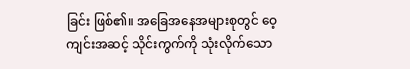ခြင်း ဖြစ်၏။ အခြေအနေအများစုတွင် ဝေ့ကျင်းအဆင့် သိုင်းကွက်ကို သုံးလိုက်သော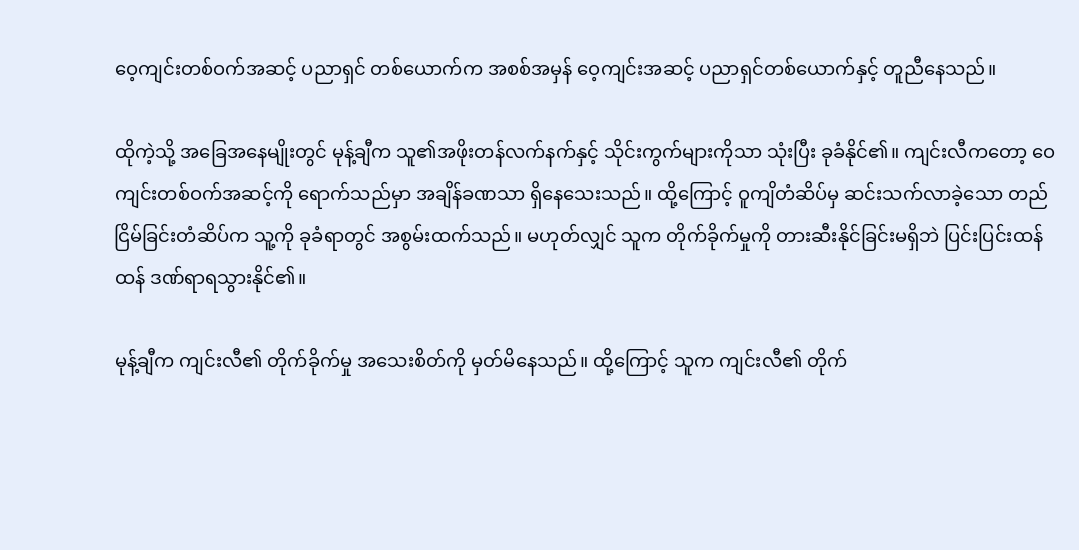ဝေ့ကျင်းတစ်ဝက်အဆင့် ပညာရှင် တစ်ယောက်က အစစ်အမှန် ဝေ့ကျင်းအဆင့် ပညာရှင်တစ်ယောက်နှင့် တူညီနေသည်။

ထိုကဲ့သို့ အခြေအနေမျိုးတွင် မုန့်ချီက သူ၏အဖိုးတန်လက်နက်နှင့် သိုင်းကွက်များကိုသာ သုံးပြီး ခုခံနိုင်၏။ ကျင်းလီကတော့ ဝေကျင်းတစ်ဝက်အဆင့်ကို ရောက်သည်မှာ အချိန်ခဏသာ ရှိနေသေးသည်။ ထို့ကြောင့် ဝူကျိတံဆိပ်မှ ဆင်းသက်လာခဲ့သော တည်ငြိမ်ခြင်းတံဆိပ်က သူ့ကို ခုခံရာတွင် အစွမ်းထက်သည်။ မဟုတ်လျှင် သူက တိုက်ခိုက်မှုကို တားဆီးနိုင်ခြင်းမရှိဘဲ ပြင်းပြင်းထန်ထန် ဒဏ်ရာရသွားနိုင်၏။

မုန့်ချီက ကျင်းလီ၏ တိုက်ခိုက်မှု အသေးစိတ်ကို မှတ်မိနေသည်။ ထို့ကြောင့် သူက ကျင်းလီ၏ တိုက်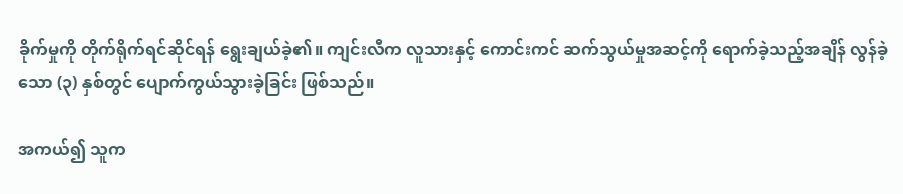ခိုက်မှုကို တိုက်ရိုက်ရင်ဆိုင်ရန် ရွေးချယ်ခဲ့၏။ ကျင်းလီက လူသားနှင့် ကောင်းကင် ဆက်သွယ်မှုအဆင့်ကို ရောက်ခဲ့သည့်အချိန် လွန်ခဲ့သော (၃) နှစ်တွင် ပျောက်ကွယ်သွားခဲ့ခြင်း ဖြစ်သည်။

အကယ်၍ သူက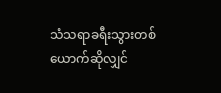သံသရာခရီးသွားတစ်ယောက်ဆိုလျှင်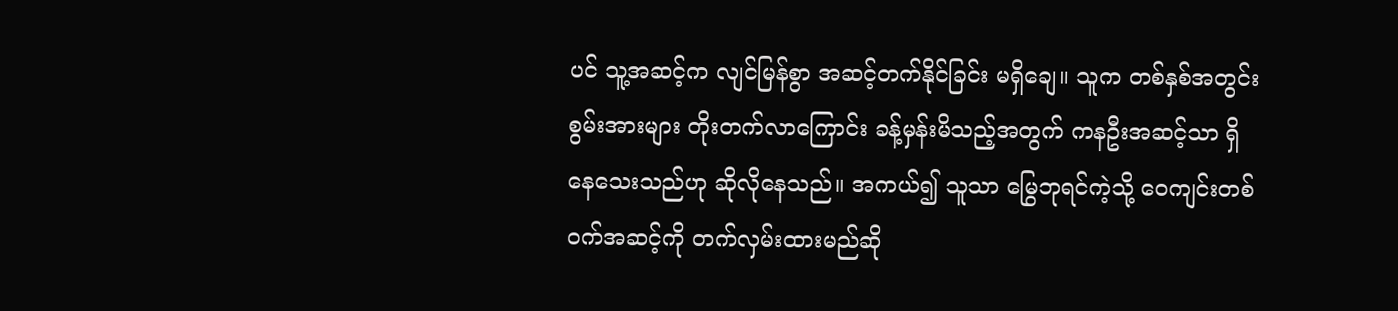ပင် သူ့အဆင့်က လျင်မြန်စွာ အဆင့်တက်နိုင်ခြင်း မရှိချေ။ သူက တစ်နှစ်အတွင်း စွမ်းအားများ တိုးတက်လာကြောင်း ခန့်မှန်းမိသည့်အတွက် ကနဦးအဆင့်သာ ရှိနေသေးသည်ဟု ဆိုလိုနေသည်။ အကယ်၍ သူသာ မြွေဘုရင်ကဲ့သို့ ဝေကျင်းတစ်ဝက်အဆင့်ကို တက်လှမ်းထားမည်ဆို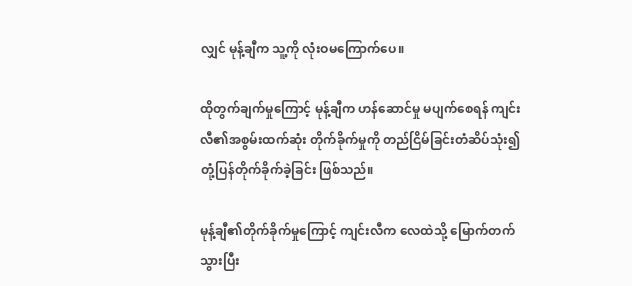လျှင် မုန့်ချီက သူ့ကို လုံးဝမကြောက်ပေ။

ထိုတွက်ချက်မှုကြောင့် မုန့်ချီက ဟန်ဆောင်မှု မပျက်စေရန် ကျင်းလီ၏အစွမ်းထက်ဆုံး တိုက်ခိုက်မှုကို တည်ငြိမ်ခြင်းတံဆိပ်သုံး၍ တုံ့ပြန်တိုက်ခိုက်ခဲ့ခြင်း ဖြစ်သည်။

မုန့်ချီ၏တိုက်ခိုက်မှုကြောင့် ကျင်းလီက လေထဲသို့ မြောက်တက်သွားပြီး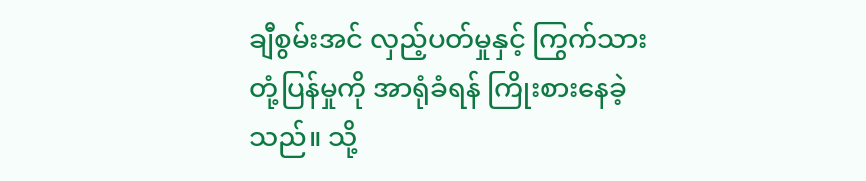ချီစွမ်းအင် လှည့်ပတ်မှုနှင့် ကြွက်သားတုံ့ပြန်မှုကို အာရုံခံရန် ကြိုးစားနေခဲ့သည်။ သို့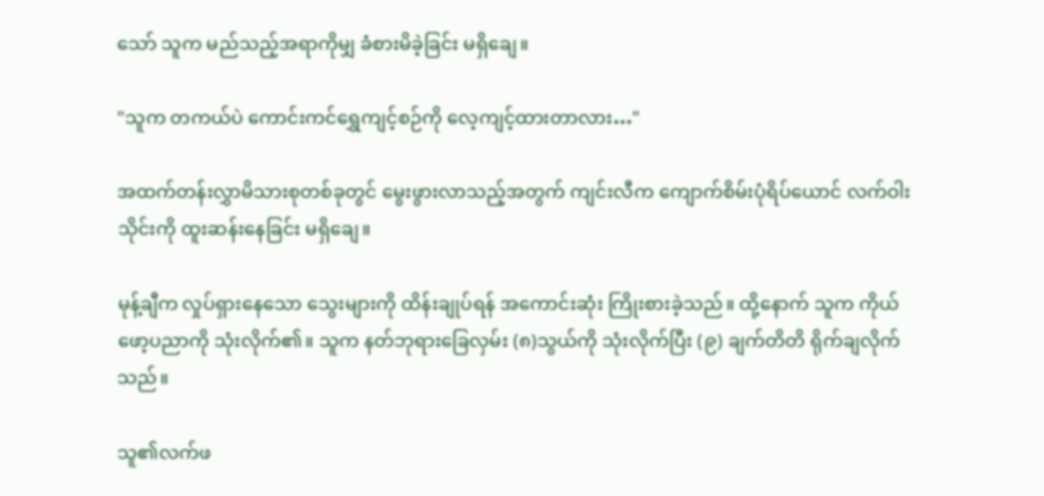သော် သူက မည်သည့်အရာကိုမျှ ခံစားမိခဲ့ခြင်း မရှိချေ။

"သူက တကယ်ပဲ ကောင်းကင်ရွှေကျင့်စဉ်ကို လေ့ကျင့်ထားတာလား…"

အထက်တန်းလွှာမိသားစုတစ်ခုတွင် မွေးဖွားလာသည့်အတွက် ကျင်းလီက ကျောက်စိမ်းပုံရိပ်ယောင် လက်ဝါးသိုင်းကို ထူးဆန်းနေခြင်း မရှိချေ။

မုန့်ချီက လှုပ်ရှားနေသော သွေးများကို ထိန်းချုပ်ရန် အကောင်းဆုံး ကြိုးစားခဲ့သည်။ ထို့နောက် သူက ကိုယ်ဖော့ပညာကို သုံးလိုက်၏။ သူက နတ်ဘုရားခြေလှမ်း (၈)သွယ်ကို သုံးလိုက်ပြီး (၉) ချက်တိတိ ရိုက်ချလိုက်သည်။

သူ၏လက်ဖ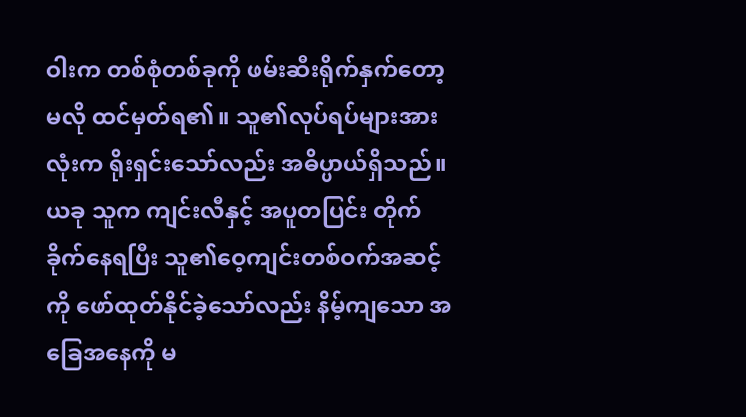ဝါးက တစ်စုံတစ်ခုကို ဖမ်းဆီးရိုက်နှက်တော့မလို ထင်မှတ်ရ၏။ သူ၏လုပ်ရပ်များအားလုံးက ရိုးရှင်းသော်လည်း အဓိပ္ပာယ်ရှိသည်။ ယခု သူက ကျင်းလီနှင့် အပူတပြင်း တိုက်ခိုက်နေရပြီး သူ၏ဝေ့ကျင်းတစ်ဝက်အဆင့်ကို ဖော်ထုတ်နိုင်ခဲ့သော်လည်း နိမ့်ကျသော အခြေအနေကို မ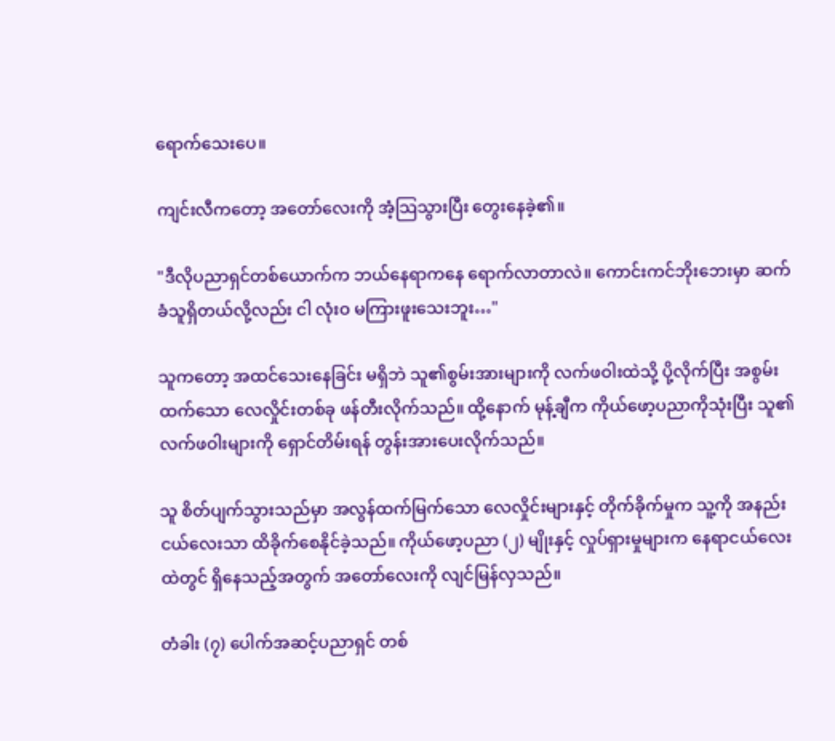ရောက်သေးပေ။

ကျင်းလီကတော့ အတော်လေးကို အံ့သြသွားပြီး တွေးနေခဲ့၏။

"ဒီလိုပညာရှင်တစ်ယောက်က ဘယ်နေရာကနေ ရောက်လာတာလဲ။ ကောင်းကင်ဘိုးဘေးမှာ ဆက်ခံသူရှိတယ်လို့လည်း ငါ လုံးဝ မကြားဖူးသေးဘူး…"

သူကတော့ အထင်သေးနေခြင်း မရှိဘဲ သူ၏စွမ်းအားများကို လက်ဖဝါးထဲသို့ ပို့လိုက်ပြီး အစွမ်းထက်သော လေလှိုင်းတစ်ခု ဖန်တီးလိုက်သည်။ ထို့နောက် မုန့်ချီက ကိုယ်ဖော့ပညာကိုသုံးပြီး သူ၏လက်ဖဝါးများကို ရှောင်တိမ်းရန် တွန်းအားပေးလိုက်သည်။

သူ စိတ်ပျက်သွားသည်မှာ အလွန်ထက်မြက်သော လေလှိုင်းများနှင့် တိုက်ခိုက်မှုက သူ့ကို အနည်းငယ်လေးသာ ထိခိုက်စေနိုင်ခဲ့သည်။ ကိုယ်ဖော့ပညာ (၂) မျိုးနှင့် လှုပ်ရှားမှုများက နေရာငယ်လေးထဲတွင် ရှိနေသည့်အတွက် အတော်လေးကို လျင်မြန်လှသည်။

တံခါး (၇) ပေါက်အဆင့်ပညာရှင် တစ်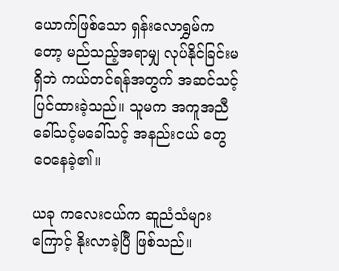ယောက်ဖြစ်သော ရှန်းလောရွှမ်ကတော့ မည်သည့်အရာမျှ လုပ်နိုင်ခြင်းမရှိဘဲ ကယ်တင်ရန်အတွက် အဆင်သင့် ပြင်ထားခဲ့သည်။ သူမက အကူအညီ ခေါ်သင့်မခေါ်သင့် အနည်းငယ် တွေဝေနေခဲ့၏။

ယခု ကလေးငယ်က ဆူညံသံများကြောင့် နိုးလာခဲ့ပြီ ဖြစ်သည်။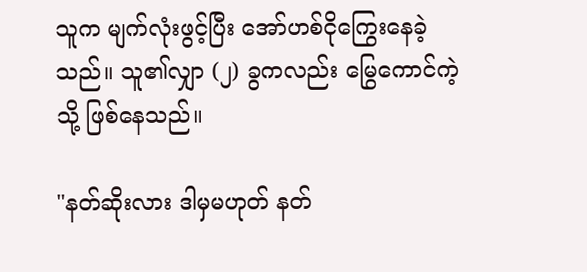သူက မျက်လုံးဖွင့်ပြီး အော်ဟစ်ငိုကြွေးနေခဲ့သည်။ သူ၏လျှာ (၂) ခွကလည်း မြွေကောင်ကဲ့သို့ ဖြစ်နေသည်။

"နတ်ဆိုးလား ဒါမှမဟုတ် နတ်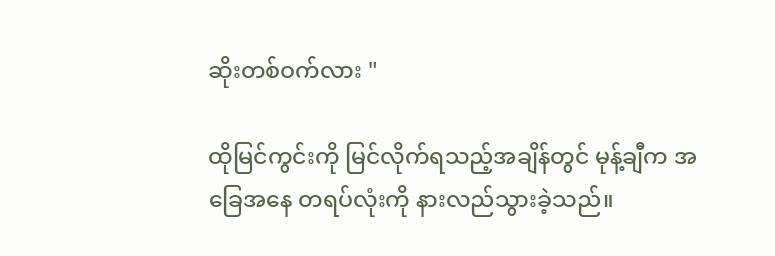ဆိုးတစ်ဝက်လား "

ထိုမြင်ကွင်းကို မြင်လိုက်ရသည့်အချိန်တွင် မုန့်ချီက အခြေအနေ တရပ်လုံးကို နားလည်သွားခဲ့သည်။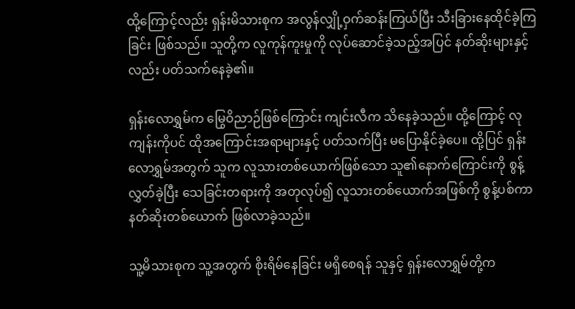ထို့ကြောင့်လည်း ရှန်းမိသားစုက အလွန်လျှို့ဝှက်ဆန်းကြယ်ပြီး သီးခြားနေထိုင်ခဲ့ကြခြင်း ဖြစ်သည်။ သူတို့က လူကုန်ကူးမှုကို လုပ်ဆောင်ခဲ့သည့်အပြင် နတ်ဆိုးများနှင့်လည်း ပတ်သက်နေခဲ့၏။

ရှန်းလောရွှမ်က မြွေဝိညာဉ်ဖြစ်ကြောင်း ကျင်းလီက သိနေခဲ့သည်။ ထို့ကြောင့် လုကျန်းကိုပင် ထိုအကြောင်းအရာများနှင့် ပတ်သက်ပြီး မပြောနိုင်ခဲ့ပေ။ ထို့ပြင် ရှန်းလောရွှမ်အတွက် သူက လူသားတစ်ယောက်ဖြစ်သော သူ၏နောက်ကြောင်းကို စွန့်လွှတ်ခဲ့ပြီး သေခြင်းတရားကို အတုလုပ်၍ လူသားတစ်ယောက်အဖြစ်ကို စွန့်ပစ်ကာ နတ်ဆိုးတစ်ယောက် ဖြစ်လာခဲ့သည်။

သူ့မိသားစုက သူ့အတွက် စိုးရိမ်နေခြင်း မရှိစေရန် သူနှင့် ရှန်းလောရွှမ်တို့က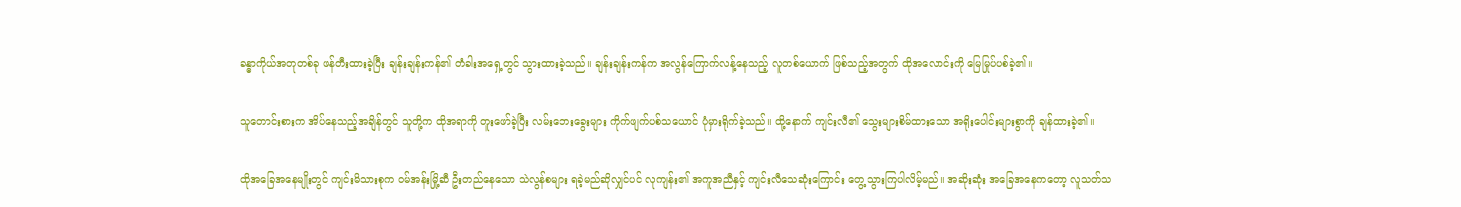ခန္ဓာကိုယ်အတုတစ်ခု ဖန်တီးထားခဲ့ပြီး ချန်းချန်းကန်၏ တံခါးအရှေ့တွင် သွားထားခဲ့သည်။ ချန်းချန်းကန်က အလွန်ကြောက်လန့်နေသည့် လူတစ်ယောက် ဖြစ်သည့်အတွက် ထိုအလောင်းကို မြေမြုပ်ပစ်ခဲ့၏။

သူတောင်းစားက အိပ်နေသည့်အချိန်တွင် သူတို့က ထိုအရာကို တူးဖော်ခဲ့ပြီး လမ်းဘေးခွေးများ ကိုက်ဖျက်ပစ်သယောင် ပုံမှားရိုက်ခဲ့သည်။ ထို့နောက် ကျင်းလီ၏ သွေးများစိမ်ထားသော အရိုးပေါင်းများစွာကို ချန်ထားခဲ့၏။

ထိုအခြေအနေမျိုးတွင် ကျင်းမိသားစုက ဝမ်အန်းမြို့ဆီ ဦးတည်နေသော သဲလွန်စများ ရခဲ့မည်ဆိုလျှင်ပင် လုကျန်း၏ အကူအညီနှင့် ကျင်းလီသေဆုံးကြောင်း တွေ့သွားကြပါလိမ့်မည်။ အဆိုးဆုံး အခြေအနေကတော့ လူသတ်သ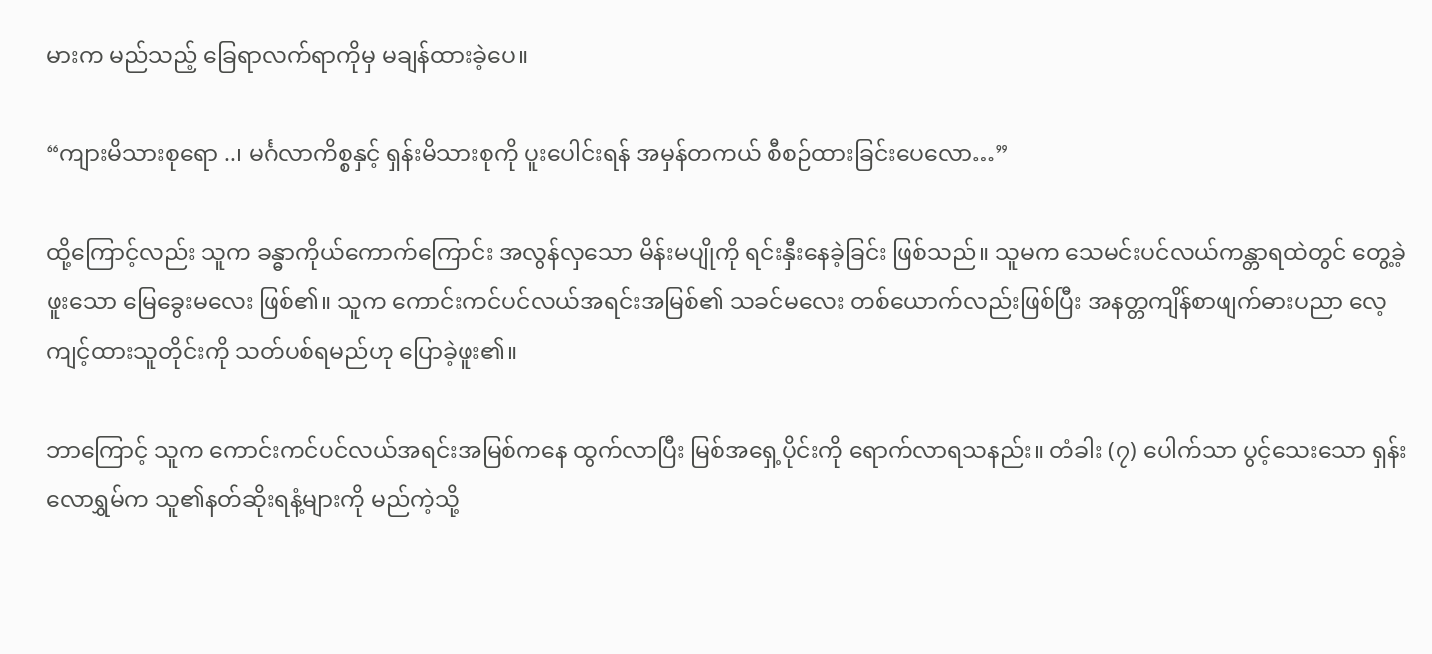မားက မည်သည့် ခြေရာလက်ရာကိုမှ မချန်ထားခဲ့ပေ။

“ကျားမိသားစုရော ..၊ မင်္ဂလာကိစ္စနှင့် ရှန်းမိသားစုကို ပူးပေါင်းရန် အမှန်တကယ် စီစဉ်ထားခြင်းပေလော…”

ထို့ကြောင့်လည်း သူက ခန္ဓာကိုယ်ကောက်ကြောင်း အလွန်လှသော မိန်းမပျိုကို ရင်းနှီးနေခဲ့ခြင်း ဖြစ်သည်။ သူမက သေမင်းပင်လယ်ကန္တာရထဲတွင် တွေ့ခဲ့ဖူးသော မြေခွေးမလေး ဖြစ်၏။ သူက ကောင်းကင်ပင်လယ်အရင်းအမြစ်၏ သခင်မလေး တစ်ယောက်လည်းဖြစ်ပြီး အနတ္တကျိန်စာဖျက်ဓားပညာ လေ့ကျင့်ထားသူတိုင်းကို သတ်ပစ်ရမည်ဟု ပြောခဲ့ဖူး၏။

ဘာကြောင့် သူက ကောင်းကင်ပင်လယ်အရင်းအမြစ်ကနေ ထွက်လာပြီး မြစ်အရှေ့ပိုင်းကို ရောက်လာရသနည်း။ တံခါး (၇) ပေါက်သာ ပွင့်သေးသော ရှန်းလောရွှမ်က သူ၏နတ်ဆိုးရနံ့များကို မည်ကဲ့သို့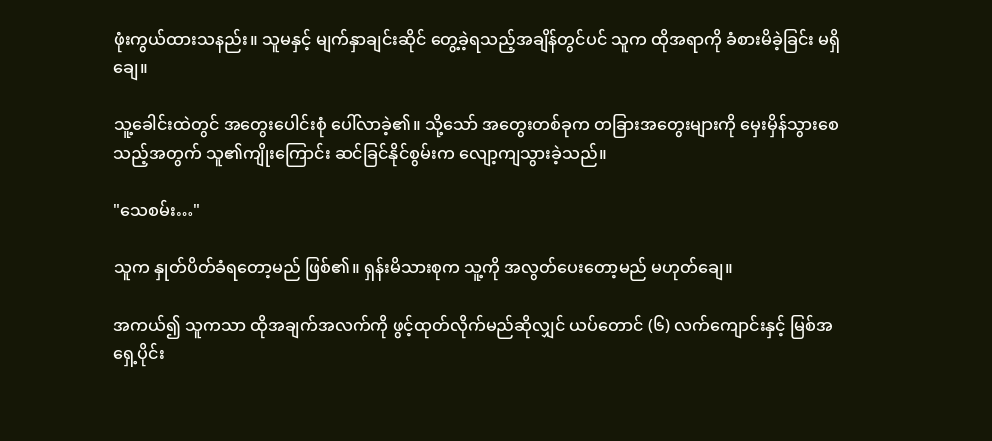ဖုံးကွယ်ထားသနည်း။ သူမနှင့် မျက်နှာချင်းဆိုင် တွေ့ခဲ့ရသည့်အချိန်တွင်ပင် သူက ထိုအရာကို ခံစားမိခဲ့ခြင်း မရှိချေ။

သူ့ခေါင်းထဲတွင် အတွေးပေါင်းစုံ ပေါ်လာခဲ့၏။ သို့သော် အတွေးတစ်ခုက တခြားအတွေးများကို မှေးမှိန်သွားစေသည့်အတွက် သူ၏ကျိုးကြောင်း ဆင်ခြင်နိုင်စွမ်းက လျော့ကျသွားခဲ့သည်။

"သေစမ်း…"

သူက နှုတ်ပိတ်ခံရတော့မည် ဖြစ်၏။ ရှန်းမိသားစုက သူ့ကို အလွတ်ပေးတော့မည် မဟုတ်ချေ။

အကယ်၍ သူကသာ ထိုအချက်အလက်ကို ဖွင့်ထုတ်လိုက်မည်ဆိုလျှင် ယပ်တောင် (၆) လက်ကျောင်းနှင့် မြစ်အရှေ့ပိုင်း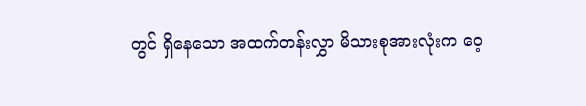တွင် ရှိနေသော အထက်တန်းလွှာ မိသားစုအားလုံးက ဝေ့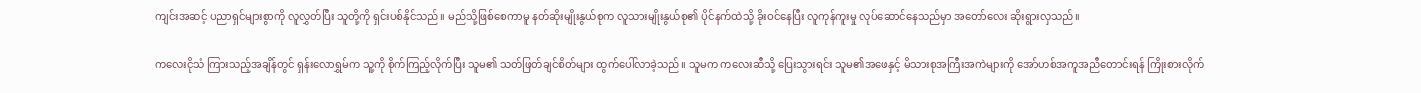ကျင်းအဆင့် ပညာရှင်များစွာကို လူလွှတ်ပြီး သူတို့ကို ရှင်းပစ်နိုင်သည်။ မည်သို့ဖြစ်စေကာမူ နတ်ဆိုးမျိုးနွယ်စုက လူသားမျိုးနွယ်စု၏ ပိုင်နက်ထဲသို့ ခိုးဝင်နေပြီး လူကုန်ကူးမှု လုပ်ဆောင်နေသည်မှာ အတော်လေး ဆိုးရွားလှသည်။

ကလေးငိုသံ ကြားသည့်အချိန်တွင် ရှန်းလောရွှမ်က သူ့ကို စိုက်ကြည့်လိုက်ပြီး သူမ၏ သတ်ဖြတ်ချင်စိတ်များ ထွက်ပေါ်လာခဲ့သည်။ သူမက ကလေးဆီသို့ ပြေးသွားရင်း သူမ၏အဖေနှင့် မိသားစုအကြီးအကဲများကို အော်ဟစ်အကူအညီတောင်းရန် ကြိုးစားလိုက်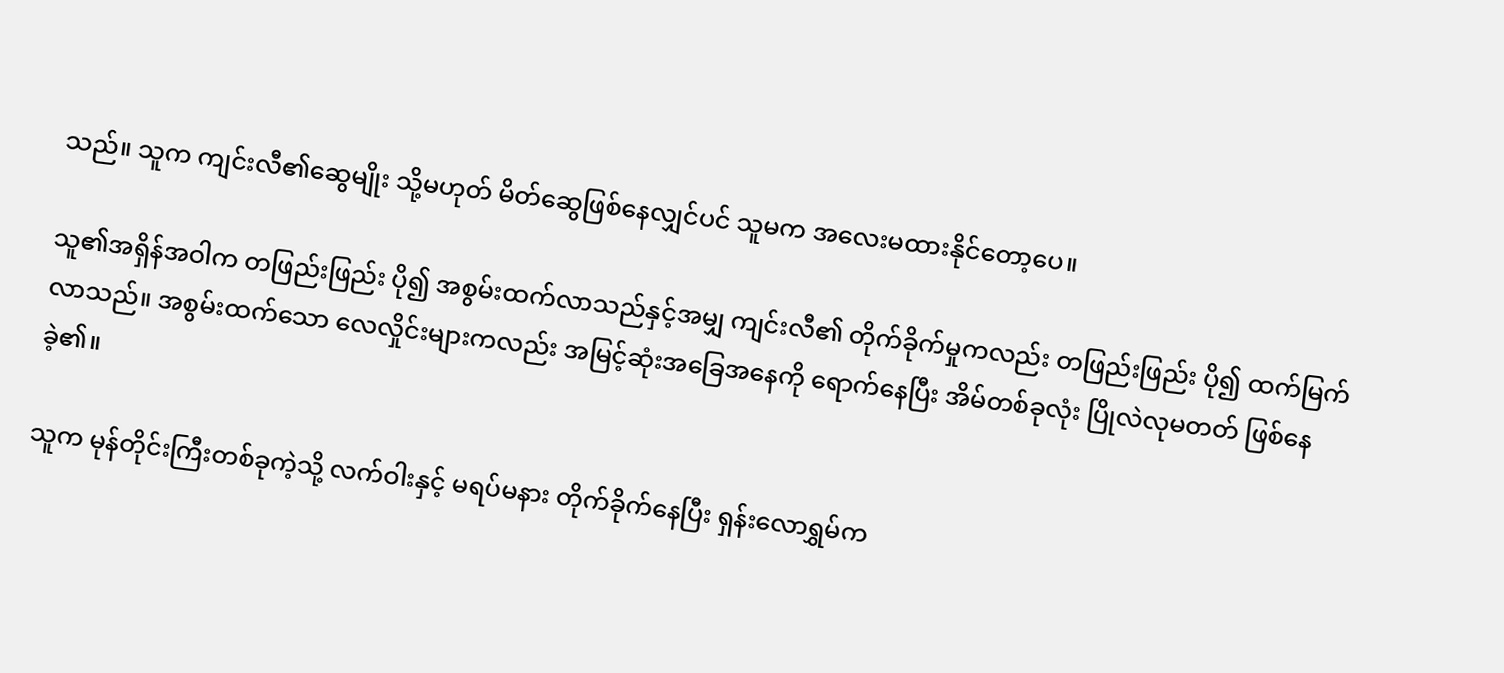သည်။ သူက ကျင်းလီ၏ဆွေမျိုး သို့မဟုတ် မိတ်ဆွေဖြစ်နေလျှင်ပင် သူမက အလေးမထားနိုင်တော့ပေ။

သူ၏အရှိန်အဝါက တဖြည်းဖြည်း ပို၍ အစွမ်းထက်လာသည်နှင့်အမျှ ကျင်းလီ၏ တိုက်ခိုက်မှုကလည်း တဖြည်းဖြည်း ပို၍ ထက်မြက်လာသည်။ အစွမ်းထက်သော လေလှိုင်းများကလည်း အမြင့်ဆုံးအခြေအနေကို ရောက်နေပြီး အိမ်တစ်ခုလုံး ပြိုလဲလုမတတ် ဖြစ်နေခဲ့၏။

သူက မုန်တိုင်းကြီးတစ်ခုကဲ့သို့ လက်ဝါးနှင့် မရပ်မနား တိုက်ခိုက်နေပြီး ရှန်းလောရွှမ်က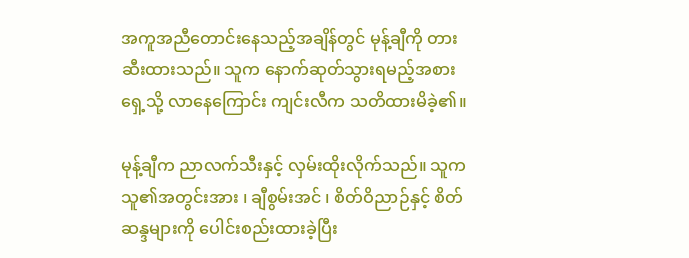အကူအညီတောင်းနေသည့်အချိန်တွင် မုန့်ချီကို တားဆီးထားသည်။ သူက နောက်ဆုတ်သွားရမည့်အစား ရှေ့သို့ လာနေကြောင်း ကျင်းလီက သတိထားမိခဲ့၏။

မုန့်ချီက ညာလက်သီးနှင့် လှမ်းထိုးလိုက်သည်။ သူက သူ၏အတွင်းအား ၊ ချီစွမ်းအင် ၊ စိတ်ဝိညာဉ်နှင့် စိတ်ဆန္ဒများကို ပေါင်းစည်းထားခဲ့ပြီး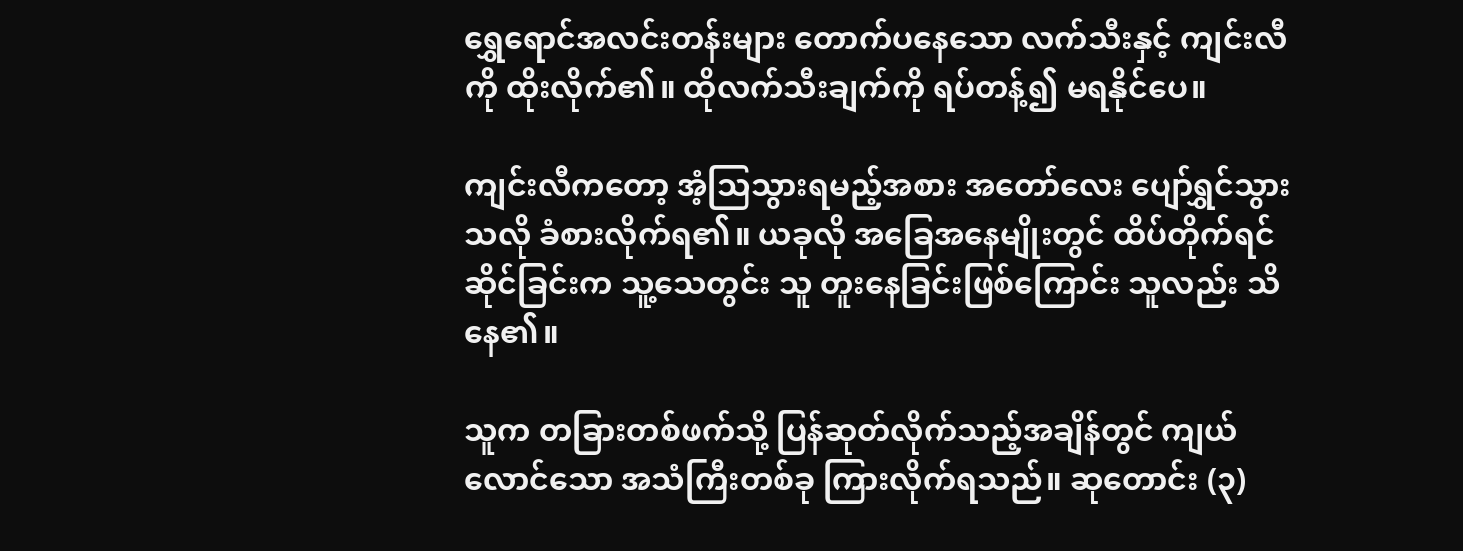ရွှေရောင်အလင်းတန်းများ တောက်ပနေသော လက်သီးနှင့် ကျင်းလီကို ထိုးလိုက်၏။ ထိုလက်သီးချက်ကို ရပ်တန့်၍ မရနိုင်ပေ။

ကျင်းလီကတော့ အံ့သြသွားရမည့်အစား အတော်လေး ပျော်ရွှင်သွားသလို ခံစားလိုက်ရ၏။ ယခုလို အခြေအနေမျိုးတွင် ထိပ်တိုက်ရင်ဆိုင်ခြင်းက သူ့သေတွင်း သူ တူးနေခြင်းဖြစ်ကြောင်း သူလည်း သိနေ၏။

သူက တခြားတစ်ဖက်သို့ ပြန်ဆုတ်လိုက်သည့်အချိန်တွင် ကျယ်လောင်သော အသံကြီးတစ်ခု ကြားလိုက်ရသည်။ ဆုတောင်း (၃)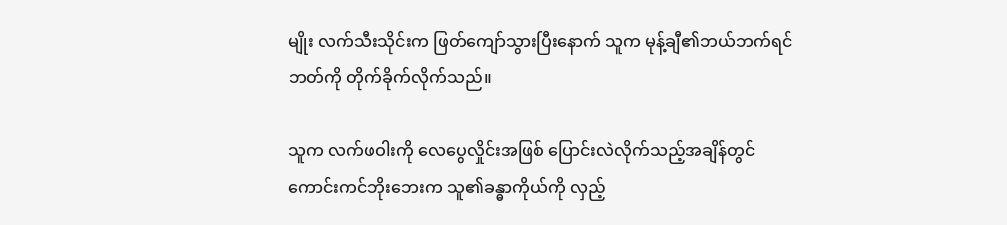မျိုး လက်သီးသိုင်းက ဖြတ်ကျော်သွားပြီးနောက် သူက မုန့်ချီ၏ဘယ်ဘက်ရင်ဘတ်ကို တိုက်ခိုက်လိုက်သည်။

သူက လက်ဖဝါးကို လေပွေလှိုင်းအဖြစ် ပြောင်းလဲလိုက်သည့်အချိန်တွင် ကောင်းကင်ဘိုးဘေးက သူ၏ခန္ဓာကိုယ်ကို လှည့်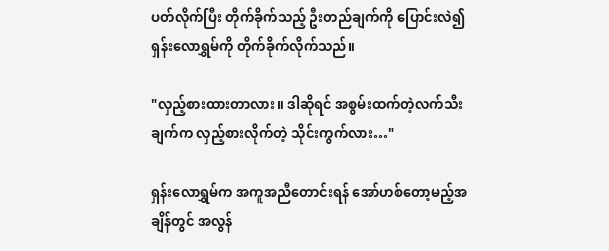ပတ်လိုက်ပြီး တိုက်ခိုက်သည့် ဦးတည်ချက်ကို ပြောင်းလဲ၍ ရှန်းလောရွှမ်ကို တိုက်ခိုက်လိုက်သည်။

"လှည့်စားထားတာလား။ ဒါဆိုရင် အစွမ်းထက်တဲ့လက်သီးချက်က လှည့်စားလိုက်တဲ့ သိုင်းကွက်လား…"

ရှန်းလောရွှမ်က အကူအညီတောင်းရန် အော်ဟစ်တော့မည့်အချိန်တွင် အလွန်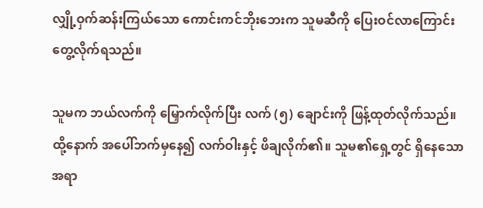လျှို့ဝှက်ဆန်းကြယ်သော ကောင်းကင်ဘိုးဘေးက သူမဆီကို ပြေးဝင်လာကြောင်း တွေ့လိုက်ရသည်။

သူမက ဘယ်လက်ကို မြှောက်လိုက်ပြီး လက် (၅) ချောင်းကို ဖြန့်ထုတ်လိုက်သည်။ ထို့နောက် အပေါ်ဘက်မှနေ၍ လက်ဝါးနှင့် ဖိချလိုက်၏။ သူမ၏ရှေ့တွင် ရှိနေသော အရာ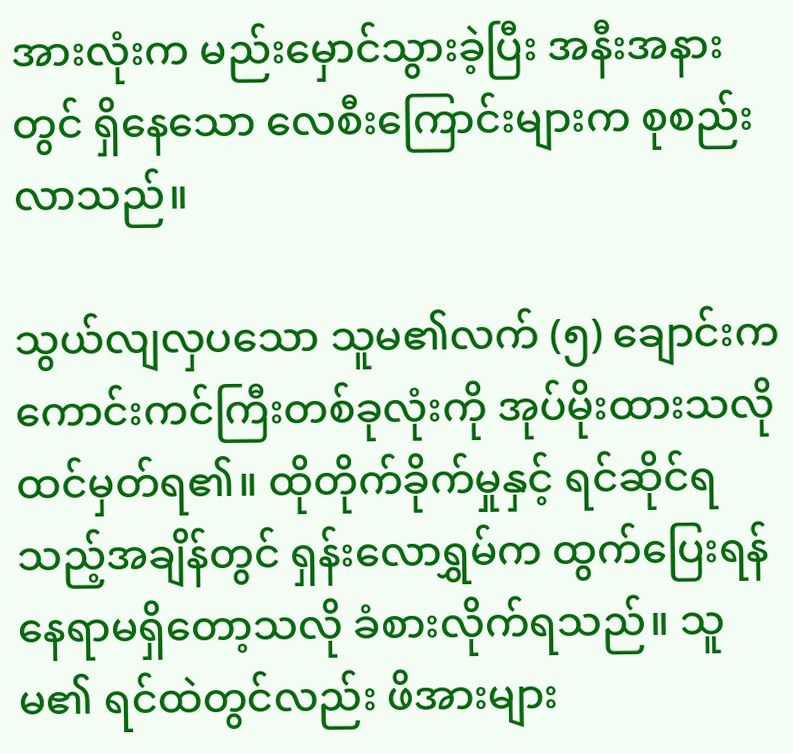အားလုံးက မည်းမှောင်သွားခဲ့ပြီး အနီးအနားတွင် ရှိနေသော လေစီးကြောင်းများက စုစည်းလာသည်။

သွယ်လျလှပသော သူမ၏လက် (၅) ချောင်းက ကောင်းကင်ကြီးတစ်ခုလုံးကို အုပ်မိုးထားသလို ထင်မှတ်ရ၏။ ထိုတိုက်ခိုက်မှုနှင့် ရင်ဆိုင်ရသည့်အချိန်တွင် ရှန်းလောရွှမ်က ထွက်ပြေးရန် နေရာမရှိတော့သလို ခံစားလိုက်ရသည်။ သူမ၏ ရင်ထဲတွင်လည်း ဖိအားများ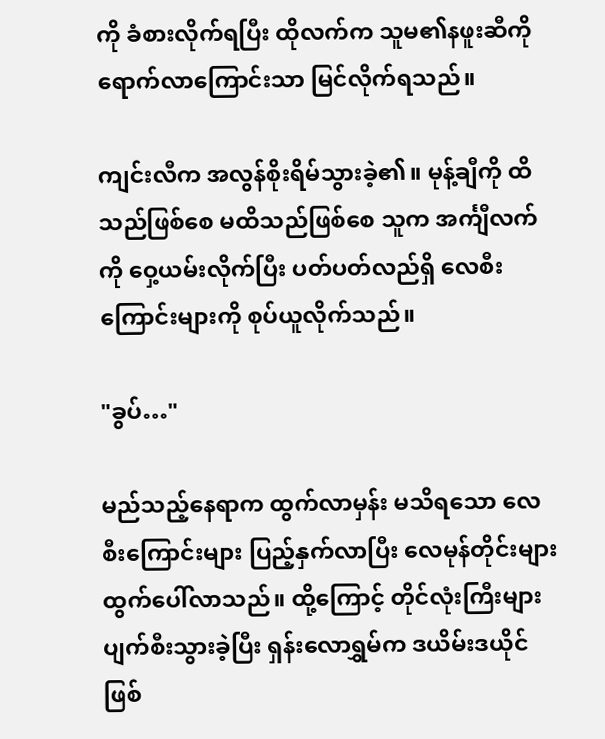ကို ခံစားလိုက်ရပြီး ထိုလက်က သူမ၏နဖူးဆီကို ရောက်လာကြောင်းသာ မြင်လိုက်ရသည်။

ကျင်းလီက အလွန်စိုးရိမ်သွားခဲ့၏။ မုန့်ချီကို ထိသည်ဖြစ်စေ မထိသည်ဖြစ်စေ သူက အင်္ကျီလက်ကို ဝှေ့ယမ်းလိုက်ပြီး ပတ်ပတ်လည်ရှိ လေစီးကြောင်းများကို စုပ်ယူလိုက်သည်။

"ခွပ်…"

မည်သည့်နေရာက ထွက်လာမှန်း မသိရသော လေစီးကြောင်းများ ပြည့်နှက်လာပြီး လေမုန်တိုင်းများ ထွက်ပေါ်လာသည်။ ထို့ကြောင့် တိုင်လုံးကြီးများ ပျက်စီးသွားခဲ့ပြီး ရှန်းလောရွှမ်က ဒယိမ်းဒယိုင် ဖြစ်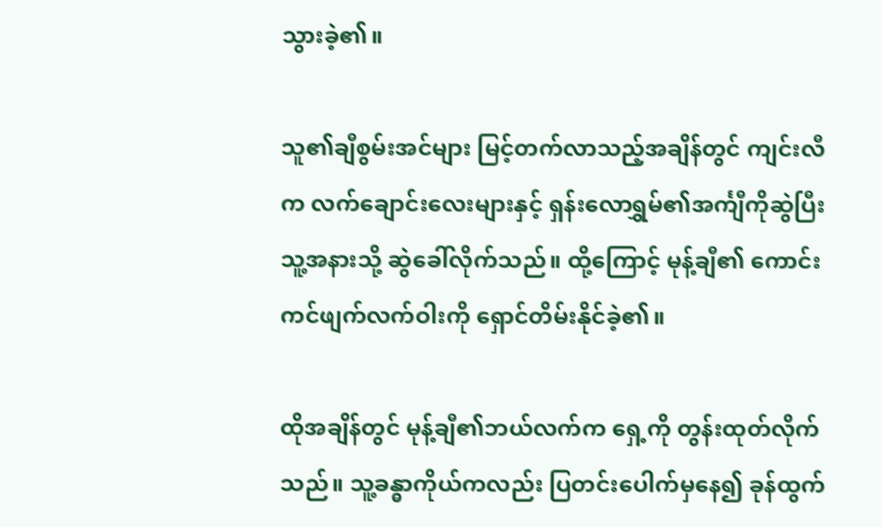သွားခဲ့၏။

သူ၏ချီစွမ်းအင်များ မြင့်တက်လာသည့်အချိန်တွင် ကျင်းလီက လက်ချောင်းလေးများနှင့် ရှန်းလောရွှမ်၏အင်္ကျီကိုဆွဲပြီး သူ့အနားသို့ ဆွဲခေါ်လိုက်သည်။ ထို့ကြောင့် မုန့်ချီ၏ ကောင်းကင်ဖျက်လက်ဝါးကို ရှောင်တိမ်းနိုင်ခဲ့၏။

ထိုအချိန်တွင် မုန့်ချီ၏ဘယ်လက်က ရှေ့ကို တွန်းထုတ်လိုက်သည်။ သူ့ခန္ဓာကိုယ်ကလည်း ပြတင်းပေါက်မှနေ၍ ခုန်ထွက်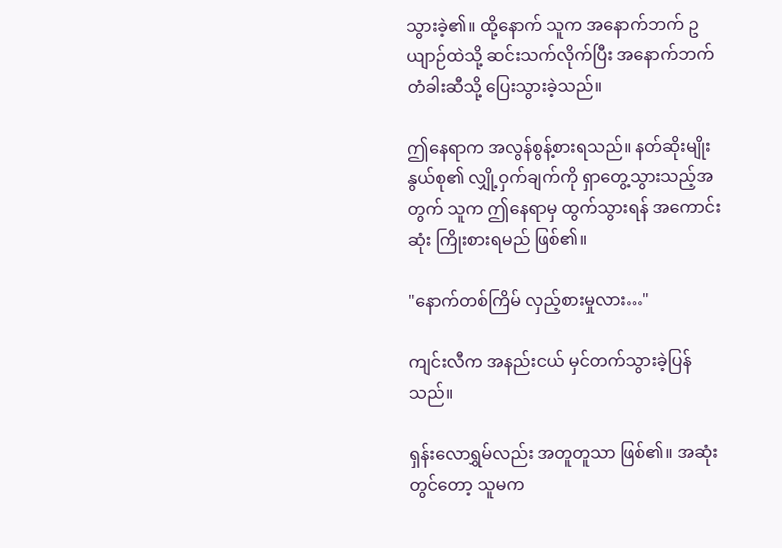သွားခဲ့၏။ ထို့နောက် သူက အနောက်ဘက် ဥယျာဉ်ထဲသို့ ဆင်းသက်လိုက်ပြီး အနောက်ဘက် တံခါးဆီသို့ ပြေးသွားခဲ့သည်။

ဤနေရာက အလွန်စွန့်စားရသည်။ နတ်ဆိုးမျိုးနွယ်စု၏ လျှို့ဝှက်ချက်ကို ရှာတွေ့သွားသည့်အတွက် သူက ဤနေရာမှ ထွက်သွားရန် အကောင်းဆုံး ကြိုးစားရမည် ဖြစ်၏။

"နောက်တစ်ကြိမ် လှည့်စားမှုလား…"

ကျင်းလီက အနည်းငယ် မှင်တက်သွားခဲ့ပြန်သည်။

ရှန်းလောရွှမ်လည်း အတူတူသာ ဖြစ်၏။ အဆုံးတွင်တော့ သူမက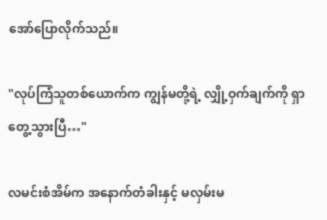အော်ပြောလိုက်သည်။

"လုပ်ကြံသူတစ်ယောက်က ကျွန်မတို့ရဲ့ လျှို့ဝှက်ချက်ကို ရှာတွေ့သွားပြီ…"

လမင်းစံအိမ်က အနောက်တံခါးနှင့် မလှမ်းမ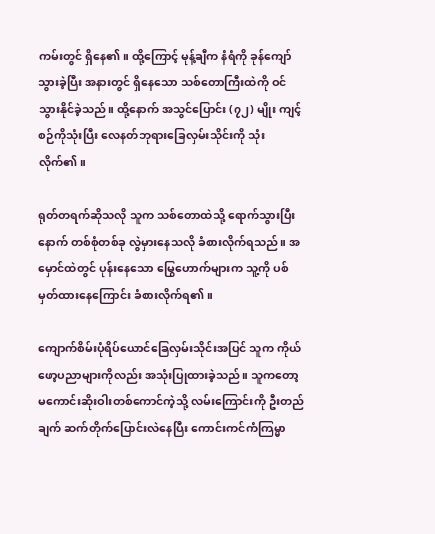ကမ်းတွင် ရှိနေ၏။ ထို့ကြောင့် မုန့်ချီက နံရံကို ခုန်ကျော်သွားခဲ့ပြီး အနားတွင် ရှိနေသော သစ်တောကြီးထဲကို ဝင်သွားနိုင်ခဲ့သည်။ ထို့နောက် အသွင်ပြောင်း (၇၂) မျိုး ကျင့်စဉ်ကိုသုံးပြီး လေနတ်ဘုရားခြေလှမ်းသိုင်းကို သုံးလိုက်၏။

ရုတ်တရက်ဆိုသလို သူက သစ်တောထဲသို့ ရောက်သွားပြီးနောက် တစ်စုံတစ်ခု လွဲမှားနေသလို ခံစားလိုက်ရသည်။ အမှောင်ထဲတွင် ပုန်းနေသော မြွေဟောက်များက သူ့ကို ပစ်မှတ်ထားနေကြောင်း ခံစားလိုက်ရ၏။

ကျောက်စိမ်းပုံရိပ်ယောင်ခြေလှမ်းသိုင်းအပြင် သူက ကိုယ်ဖော့ပညာများကိုလည်း အသုံးပြုထားခဲ့သည်။ သူကတော့ မကောင်းဆိုးဝါးတစ်ကောင်ကဲ့သို့ လမ်းကြောင်းကို ဦးတည်ချက် ဆက်တိုက်ပြောင်းလဲနေပြီး ကောင်းကင်ကံကြမ္မာ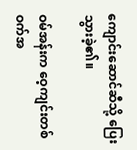ကျောင်းဆောင်ဆီသို့ ပြေးသွားခဲ့၏။

ဝမ်အန်းက ဝေ့ကျင်းတစ်ဝက်အ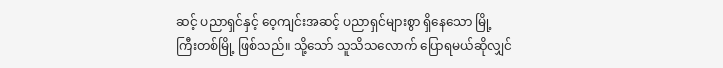ဆင့် ပညာရှင်နှင့် ဝေ့ကျင်းအဆင့် ပညာရှင်များစွာ ရှိနေသော မြို့ကြီးတစ်မြို့ ဖြစ်သည်။ သို့သော် သူသိသလောက် ပြောရမယ်ဆိုလျှင်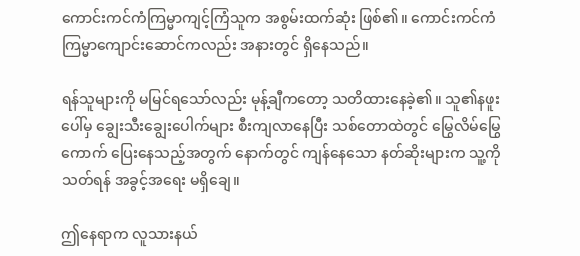ကောင်းကင်ကံကြမ္မာကျင့်ကြံသူက အစွမ်းထက်ဆုံး ဖြစ်၏။ ကောင်းကင်ကံကြမ္မာကျောင်းဆောင်ကလည်း အနားတွင် ရှိနေသည်။

ရန်သူများကို မမြင်ရသော်လည်း မုန့်ချီကတော့ သတိထားနေခဲ့၏။ သူ၏နဖူးပေါ်မှ ချွေးသီးချွေးပေါက်များ စီးကျလာနေပြီး သစ်တောထဲတွင် မြွေလိမ်မြွေကောက် ပြေးနေသည့်အတွက် နောက်တွင် ကျန်နေသော နတ်ဆိုးများက သူ့ကိုသတ်ရန် အခွင့်အရေး မရှိချေ။

ဤနေရာက လူသားနယ်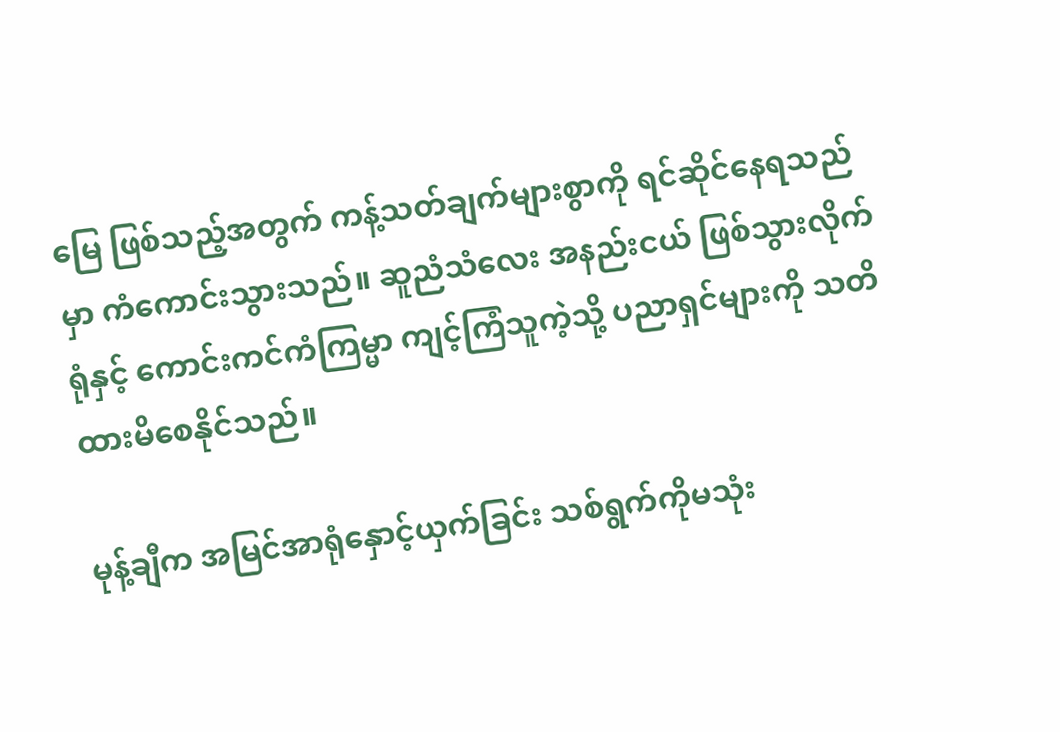မြေ ဖြစ်သည့်အတွက် ကန့်သတ်ချက်များစွာကို ရင်ဆိုင်နေရသည်မှာ ကံကောင်းသွားသည်။ ဆူညံသံလေး အနည်းငယ် ဖြစ်သွားလိုက်ရုံနှင့် ကောင်းကင်ကံကြမ္မာ ကျင့်ကြံသူကဲ့သို့ ပညာရှင်များကို သတိထားမိစေနိုင်သည်။

မုန့်ချီက အမြင်အာရုံနှောင့်ယှက်ခြင်း သစ်ရွက်ကိုမသုံး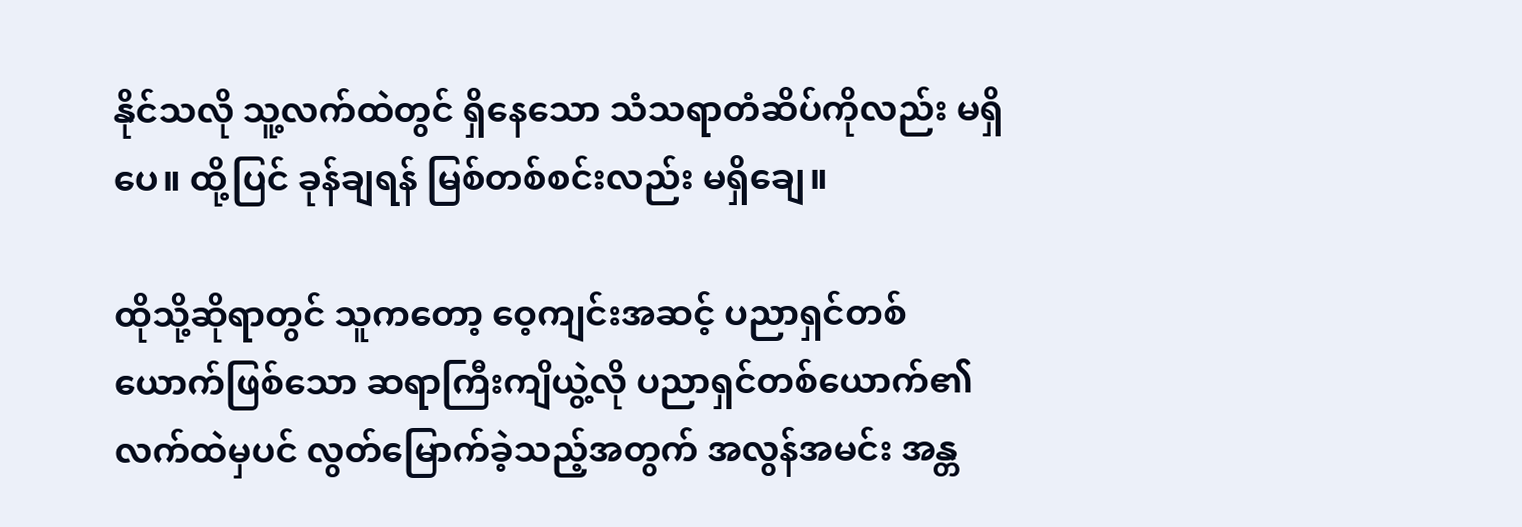နိုင်သလို သူ့လက်ထဲတွင် ရှိနေသော သံသရာတံဆိပ်ကိုလည်း မရှိပေ။ ထို့ပြင် ခုန်ချရန် မြစ်တစ်စင်းလည်း မရှိချေ။

ထိုသို့ဆိုရာတွင် သူကတော့ ဝေ့ကျင်းအဆင့် ပညာရှင်တစ်ယောက်ဖြစ်သော ဆရာကြီးကျိယွဲ့လို ပညာရှင်တစ်ယောက်၏ လက်ထဲမှပင် လွတ်မြောက်ခဲ့သည့်အတွက် အလွန်အမင်း အန္တ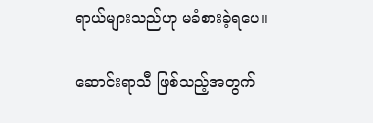ရာယ်များသည်ဟု မခံစားခဲ့ရပေ။

ဆောင်းရာသီ ဖြစ်သည့်အတွက်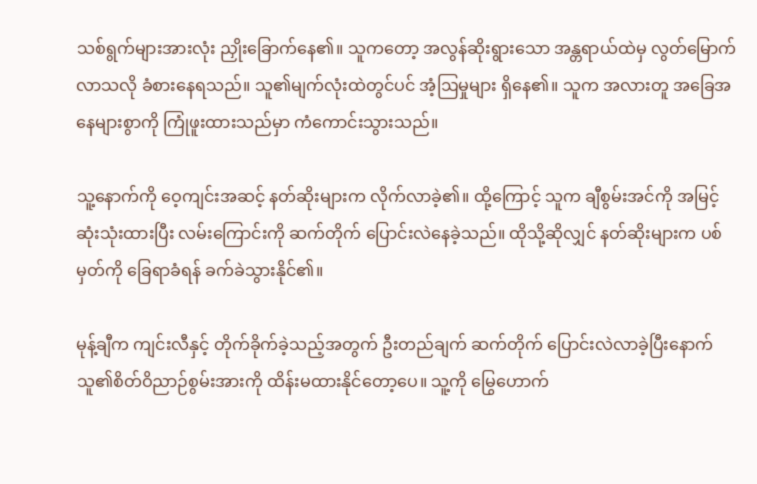သစ်ရွက်များအားလုံး ညှိုးခြောက်နေ၏။ သူကတော့ အလွန်ဆိုးရွားသော အန္တရာယ်ထဲမှ လွတ်မြောက်လာသလို ခံစားနေရသည်။ သူ၏မျက်လုံးထဲတွင်ပင် အံ့ဩမှုများ ရှိနေ၏။ သူက အလားတူ အခြေအနေများစွာကို ကြုံဖူးထားသည်မှာ ကံကောင်းသွားသည်။

သူ့နောက်ကို ဝေ့ကျင်းအဆင့် နတ်ဆိုးများက လိုက်လာခဲ့၏။ ထို့ကြောင့် သူက ချီစွမ်းအင်ကို အမြင့်ဆုံးသုံးထားပြီး လမ်းကြောင်းကို ဆက်တိုက် ပြောင်းလဲနေခဲ့သည်။ ထိုသို့ဆိုလျှင် နတ်ဆိုးများက ပစ်မှတ်ကို ခြေရာခံရန် ခက်ခဲသွားနိုင်၏။

မုန့်ချီက ကျင်းလီနှင့် တိုက်ခိုက်ခဲ့သည့်အတွက် ဦးတည်ချက် ဆက်တိုက် ပြောင်းလဲလာခဲ့ပြီးနောက် သူ၏စိတ်ဝိညာဉ်စွမ်းအားကို ထိန်းမထားနိုင်တော့ပေ။ သူ့ကို မြွေဟောက်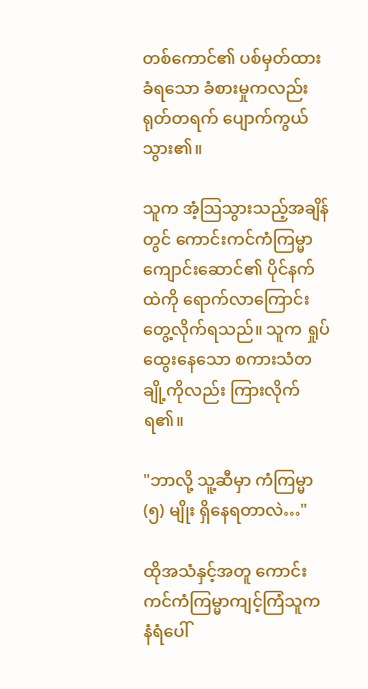တစ်ကောင်၏ ပစ်မှတ်ထားခံရသော ခံစားမှုကလည်း ရုတ်တရက် ပျောက်ကွယ်သွား၏။

သူက အံ့သြသွားသည့်အချိန်တွင် ကောင်းကင်ကံကြမ္မာကျောင်းဆောင်၏ ပိုင်နက်ထဲကို ရောက်လာကြောင်း တွေ့လိုက်ရသည်။ သူက ရှုပ်ထွေးနေသော စကားသံတချို့ကိုလည်း ကြားလိုက်ရ၏။

"ဘာလို့ သူ့ဆီမှာ ကံကြမ္မာ (၅) မျိုး ရှိနေရတာလဲ…"

ထိုအသံနှင့်အတူ ကောင်းကင်ကံကြမ္မာကျင့်ကြံသူက နံရံပေါ်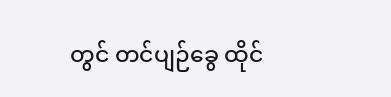တွင် တင်ပျဉ်ခွေ ထိုင်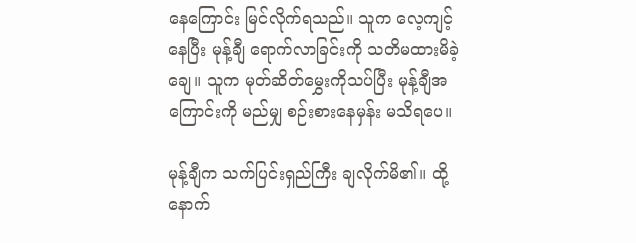နေကြောင်း မြင်လိုက်ရသည်။ သူက လေ့ကျင့်နေပြီး မုန့်ချီ ရောက်လာခြင်းကို သတိမထားမိခဲ့ချေ။ သူက မုတ်ဆိတ်မွှေးကိုသပ်ပြီး မုန့်ချီအကြောင်းကို မည်မျှ စဉ်းစားနေမှန်း မသိရပေ။

မုန့်ချီက သက်ပြင်းရှည်ကြီး ချလိုက်မိ၏။ ထို့နောက်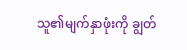သူ၏မျက်နှာဖုံးကို ချွတ်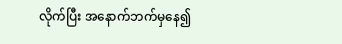လိုက်ပြီး အနောက်ဘက်မှနေ၍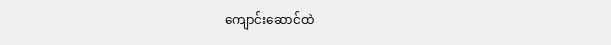ကျောင်းဆောင်ထဲ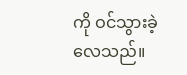ကို ဝင်သွားခဲ့လေသည်။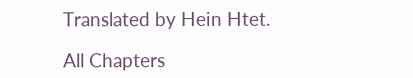Translated by Hein Htet.

All Chapters